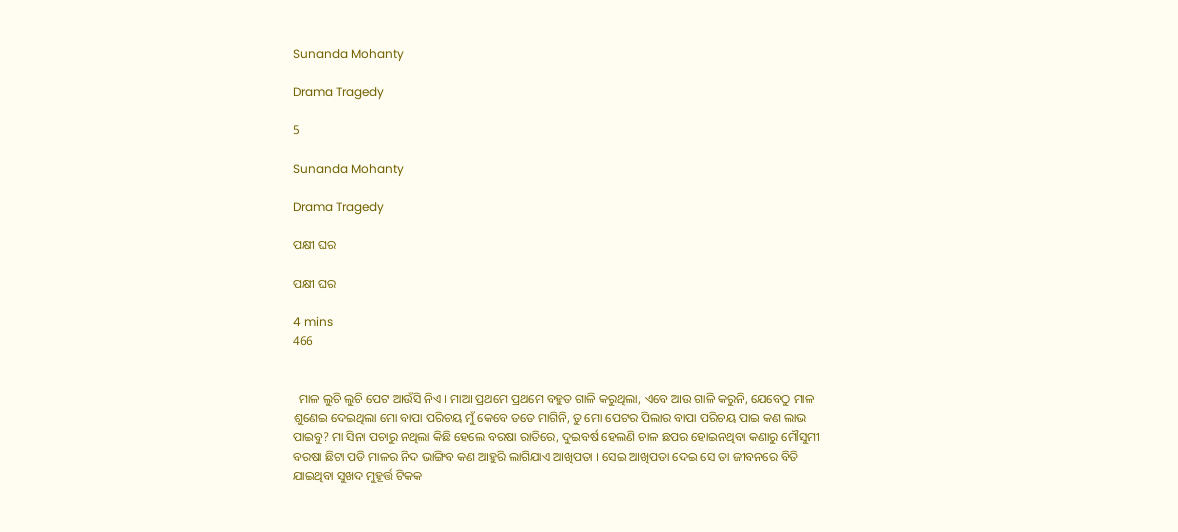Sunanda Mohanty

Drama Tragedy

5

Sunanda Mohanty

Drama Tragedy

ପକ୍ଷୀ ଘର

ପକ୍ଷୀ ଘର

4 mins
466


  ମାଳ ଲୁଚି ଲୁଚି ପେଟ ଆଉଁସି ନିଏ । ମାଆ ପ୍ରଥମେ ପ୍ରଥମେ ବହୁତ ଗାଳି କରୁଥିଲା, ଏବେ ଆଉ ଗାଳି କରୁନି, ଯେବେଠୁ ମାଳ ଶୁଣେଇ ଦେଇଥିଲା ମୋ ବାପା ପରିଚୟ ମୁଁ କେବେ ତତେ ମାଗିନି, ତୁ ମୋ ପେଟର ପିଲାର ବାପା ପରିଚୟ ପାଇ କଣ ଲାଭ ପାଇବୁ? ମା ସିନା ପଚାରୁ ନଥିଲା କିଛି ହେଲେ ବରଷା ରାତିରେ, ଦୁଇବର୍ଷ ହେଲଣି ଚାଳ ଛପର ହୋଇନଥିବା କଣାରୁ ମୌସୁମୀ ବରଷା ଛିଟା ପଡି ମାଳର ନିଦ ଭାଙ୍ଗିବ କଣ ଆହୁରି ଲାଗିଯାଏ ଆଖିପତା । ସେଇ ଆଖିପତା ଦେଇ ସେ ତା ଜୀବନରେ ବିତି ଯାଇଥିବା ସୁଖଦ ମୁହୂର୍ତ୍ତ ଟିକକ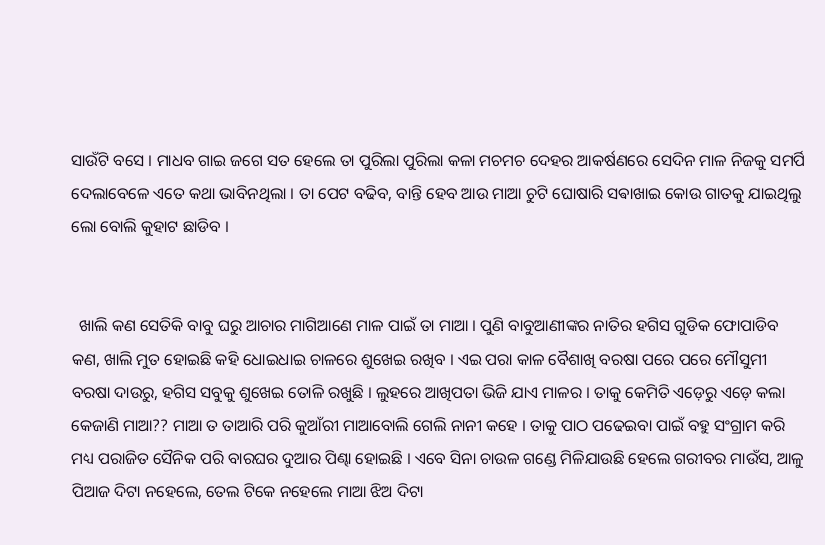ସାଉଁଟି ବସେ । ମାଧବ ଗାଇ ଜଗେ ସତ ହେଲେ ତା ପୁରିଲା ପୁରିଲା କଳା ମଚମଚ ଦେହର ଆକର୍ଷଣରେ ସେଦିନ ମାଳ ନିଜକୁ ସମର୍ପି ଦେଲାବେଳେ ଏତେ କଥା ଭାବିନଥିଲା । ତା ପେଟ ବଢିବ, ବାନ୍ତି ହେବ ଆଉ ମାଆ ଚୁଟି ଘୋଷାରି ସଵାଖାଇ କୋଉ ଗାତକୁ ଯାଇଥିଲୁ ଲୋ ବୋଲି କୁହାଟ ଛାଡିବ ।


  ଖାଲି କଣ ସେତିକି ବାବୁ ଘରୁ ଆଚାର ମାଗିଆଣେ ମାଳ ପାଇଁ ତା ମାଆ । ପୁଣି ବାବୁଆଣୀଙ୍କର ନାତିର ହଗିସ ଗୁଡିକ ଫୋପାଡିବ କଣ, ଖାଲି ମୁତ ହୋଇଛି କହି ଧୋଇଧାଇ ଚାଳରେ ଶୁଖେଇ ରଖିବ । ଏଇ ପରା କାଳ ବୈଶାଖି ବରଷା ପରେ ପରେ ମୌସୁମୀ ବରଷା ଦାଉରୁ, ହଗିସ ସବୁକୁ ଶୁଖେଇ ତୋଳି ରଖୁଛି । ଲୁହରେ ଆଖିପତା ଭିଜି ଯାଏ ମାଳର । ତାକୁ କେମିତି ଏଡ଼େରୁ ଏଡ଼େ କଲା କେଜାଣି ମାଆ?? ମାଆ ତ ତାଆରି ପରି କୁଆଁରୀ ମାଆବୋଲି ଗେଲି ନାନୀ କହେ । ତାକୁ ପାଠ ପଢେଇବା ପାଇଁ ବହୁ ସଂଗ୍ରାମ କରି ମଧ୍ୟ ପରାଜିତ ସୈନିକ ପରି ବାରଘର ଦୁଆର ପିଣ୍ଢା ହୋଇଛି । ଏବେ ସିନା ଚାଉଳ ଗଣ୍ଡେ ମିଳିଯାଉଛି ହେଲେ ଗରୀବର ମାଉଁସ, ଆଳୁ ପିଆଜ ଦିଟା ନହେଲେ, ତେଲ ଟିକେ ନହେଲେ ମାଆ ଝିଅ ଦିଟା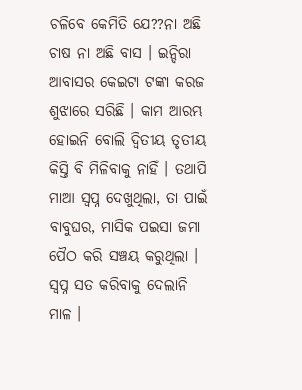ଚଳିବେ କେମିତି ଯେ??ନା ଅଛି ଚାଷ ନା ଅଛି ବାସ । ଇନ୍ଦିରା ଆବାସର କେଇଟା ଟଙ୍କା କରଜ ଶୁଝାରେ ସରିଛି । କାମ ଆରମ୍ଭ ହୋଇନି ବୋଲି ଦ୍ୱିତୀୟ ତୃତୀୟ କିସ୍ତି ବି ମିଳିବାକୁ ନାହିଁ । ତଥାପି ମାଆ ସ୍ବପ୍ନ ଦେଖୁଥିଲା, ତା ପାଇଁ ବାବୁଘର, ମାସିକ ପଇସା ଜମା ପୈଠ କରି ସଞ୍ଚୟ କରୁଥିଲା । ସ୍ବପ୍ନ ସତ କରିବାକୁ ଦେଲାନି ମାଳ ।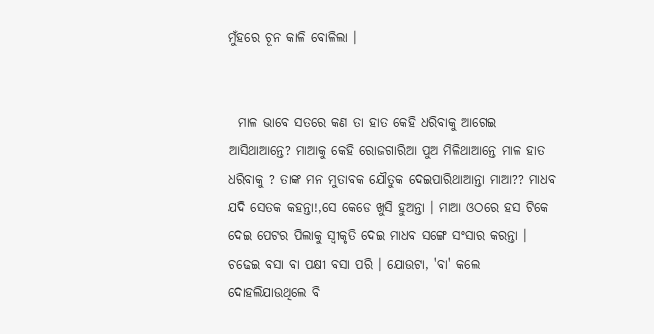ମୁଁହରେ ଚୂନ କାଳି ବୋଳିଲା ।


  ମାଳ ଭାବେ ସତରେ କଣ ତା ହାତ କେହି ଧରିବାକୁ ଆଗେଇ ଆସିଥାଆନ୍ତେ? ମାଆକୁ କେହି ରୋଜଗାରିଆ ପୁଅ ମିଳିଥାଆନ୍ତେ ମାଳ ହାତ ଧରିବାକୁ ? ତାଙ୍କ ମନ ମୁତାବକ ଯୌତୁକ ଦେଇପାରିଥାଆନ୍ତା ମାଆ?? ମାଧବ ଯଦି ସେତକ କହନ୍ତା!,ସେ କେଡେ ଖୁସି ହୁଅନ୍ତା । ମାଆ ଓଠରେ ହସ ଟିକେ ଦେଇ ପେଟର ପିଲାକୁ ସ୍ୱୀକୃତି ଦେଇ ମାଧବ ସଙ୍ଗେ ସଂସାର କରନ୍ତା । ଚଢେଇ ବସା ବା ପକ୍ଷୀ ବସା ପରି । ଯୋଉଟା, 'ବା' କଲେ ଦୋହଲିଯାଉଥିଲେ ବି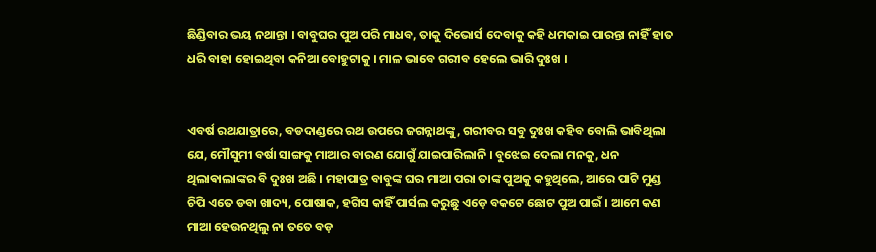ଛିଣ୍ଡିବାର ଭୟ ନଥାନ୍ତା । ବାବୁଘର ପୁଅ ପରି ମାଧବ, ତାକୁ ଦିଭୋର୍ସ ଦେବାକୁ କହି ଧମକାଇ ପାରନ୍ତା ନାହିଁ ହାତ ଧରି ବାହା ହୋଇଥିବା କନିଆ ବୋହୁଟାକୁ । ମାଳ ଭାବେ ଗରୀବ ହେଲେ ଭାରି ଦୁଃଖ ।


ଏବର୍ଷ ରଥଯାତ୍ରାରେ, ବଡଦାଣ୍ଡରେ ରଥ ଉପରେ ଜଗନ୍ନାଥଙ୍କୁ, ଗରୀବର ସବୁ ଦୁଃଖ କହିବ ବୋଲି ଭାବିଥିଲା ଯେ, ମୌସୁମୀ ବର୍ଷା ସାଙ୍ଗକୁ ମାଆର ବାରଣ ଯୋଗୁଁ ଯାଇପାରିଲାନି । ବୁଝେଇ ଦେଲା ମନକୁ, ଧନ ଥିଲାଵାଲାଙ୍କର ବି ଦୁଃଖ ଅଛି । ମହାପାତ୍ର ବାବୁଙ୍କ ଘର ମାଆ ପରା ତାଙ୍କ ପୁଅକୁ କହୁଥିଲେ, ଆରେ ପାଟି ମୁଣ୍ଡ ଚିପି ଏତେ ଡବା ଖାଦ୍ୟ, ପୋଷାକ, ହଗିସ କାହିଁ ପାର୍ସଲ କରୁଛୁ ଏଡ଼େ ବକଟେ ଛୋଟ ପୁଅ ପାଇଁ । ଆମେ କଣ ମାଆ ହେଉନଥିଲୁ ନା ତତେ ବଡ଼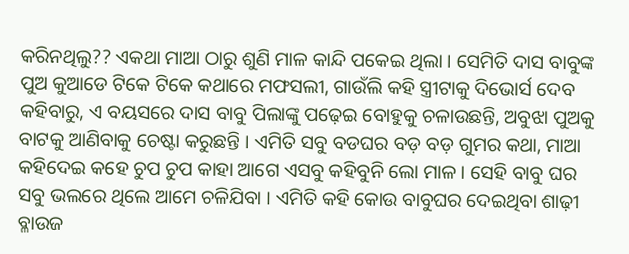କରିନଥିଲୁ?? ଏକଥା ମାଆ ଠାରୁ ଶୁଣି ମାଳ କାନ୍ଦି ପକେଇ ଥିଲା । ସେମିତି ଦାସ ବାବୁଙ୍କ ପୁଅ କୁଆଡେ ଟିକେ ଟିକେ କଥାରେ ମଫସଲୀ, ଗାଉଁଲି କହି ସ୍ତ୍ରୀଟାକୁ ଦିଭୋର୍ସ ଦେବ କହିବାରୁ, ଏ ବୟସରେ ଦାସ ବାବୁ ପିଲାଙ୍କୁ ପଢ଼େଇ ବୋହୁକୁ ଚଳାଉଛନ୍ତି, ଅବୁଝା ପୁଅକୁ ବାଟକୁ ଆଣିବାକୁ ଚେଷ୍ଟା କରୁଛନ୍ତି । ଏମିତି ସବୁ ବଡଘର ବଡ଼ ବଡ଼ ଗୁମର କଥା, ମାଆ କହିଦେଇ କହେ ଚୁପ ଚୁପ କାହା ଆଗେ ଏସବୁ କହିବୁନି ଲୋ ମାଳ । ସେହି ବାବୁ ଘର ସବୁ ଭଲରେ ଥିଲେ ଆମେ ଚଳିଯିବା । ଏମିତି କହି କୋଉ ବାବୁଘର ଦେଇଥିବା ଶାଢ଼ୀ ବ୍ଳାଉଜ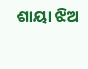ଶାୟା ଝିଅ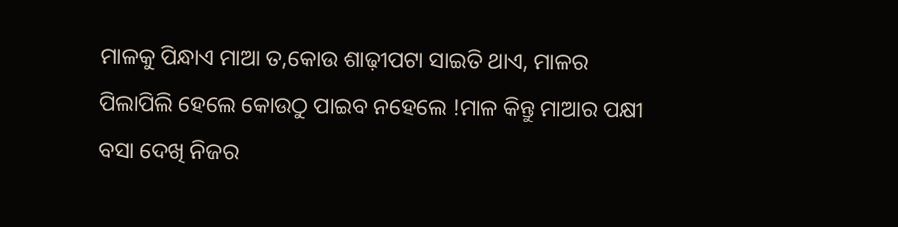ମାଳକୁ ପିନ୍ଧାଏ ମାଆ ତ,କୋଉ ଶାଢ଼ୀପଟା ସାଇତି ଥାଏ, ମାଳର ପିଲାପିଲି ହେଲେ କୋଉଠୁ ପାଇବ ନହେଲେ !ମାଳ କିନ୍ତୁ ମାଆର ପକ୍ଷୀ ବସା ଦେଖି ନିଜର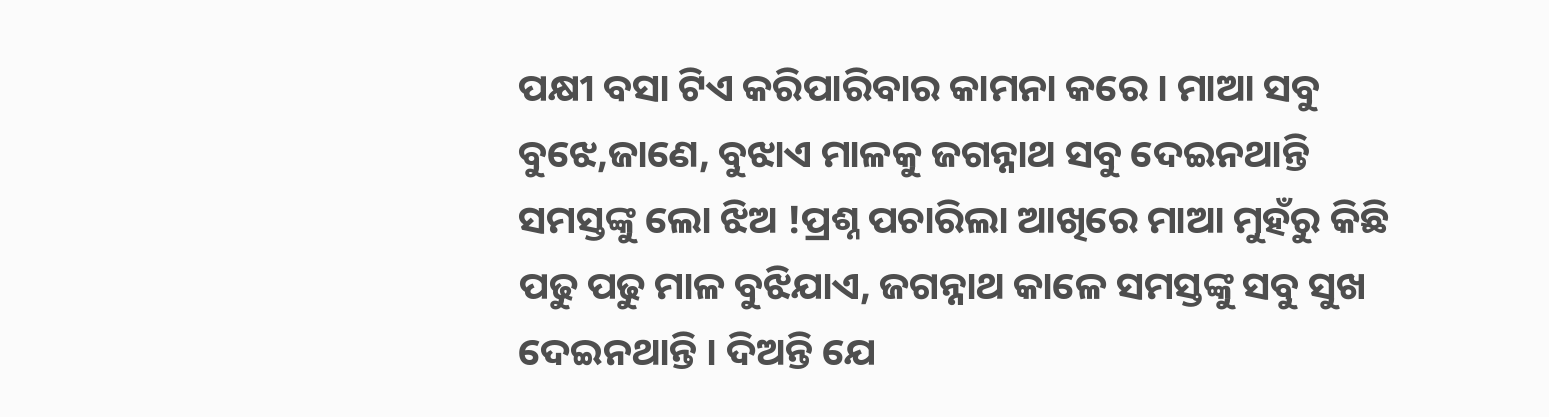ପକ୍ଷୀ ବସା ଟିଏ କରିପାରିବାର କାମନା କରେ । ମାଆ ସବୁ ବୁଝେ,ଜାଣେ, ବୁଝାଏ ମାଳକୁ ଜଗନ୍ନାଥ ସବୁ ଦେଇନଥାନ୍ତି ସମସ୍ତଙ୍କୁ ଲୋ ଝିଅ !ପ୍ରଶ୍ନ ପଚାରିଲା ଆଖିରେ ମାଆ ମୁହଁରୁ କିଛି ପଢୁ ପଢୁ ମାଳ ବୁଝିଯାଏ, ଜଗନ୍ନାଥ କାଳେ ସମସ୍ତଙ୍କୁ ସବୁ ସୁଖ ଦେଇନଥାନ୍ତି । ଦିଅନ୍ତି ଯେ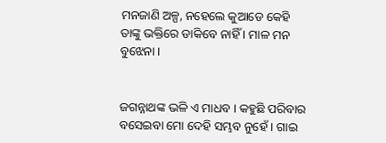ମନଜାଣି ଅଳ୍ପ, ନହେଲେ କୁଆଡେ କେହି ତାଙ୍କୁ ଭକ୍ତିରେ ଡାକିବେ ନାହିଁ । ମାଳ ମନ ବୁଝେନା ।


ଜଗନ୍ନାଥଙ୍କ ଭଳି ଏ ମାଧବ । କହୁଛି ପରିବାର ବସେଇବା ମୋ ଦେହି ସମ୍ଭବ ନୁହେଁ । ଗାଇ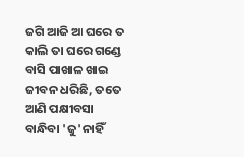ଜଗି ଆଜି ଆ ଘରେ ତ କାଲି ତା ଘରେ ଗଣ୍ଡେ ବାସି ପାଖାଳ ଖାଇ ଜୀବନ ଧରିଛି, ତତେ ଆଣି ପକ୍ଷୀବସା ବାନ୍ଧିବା 'ଜୁ' ନାହିଁ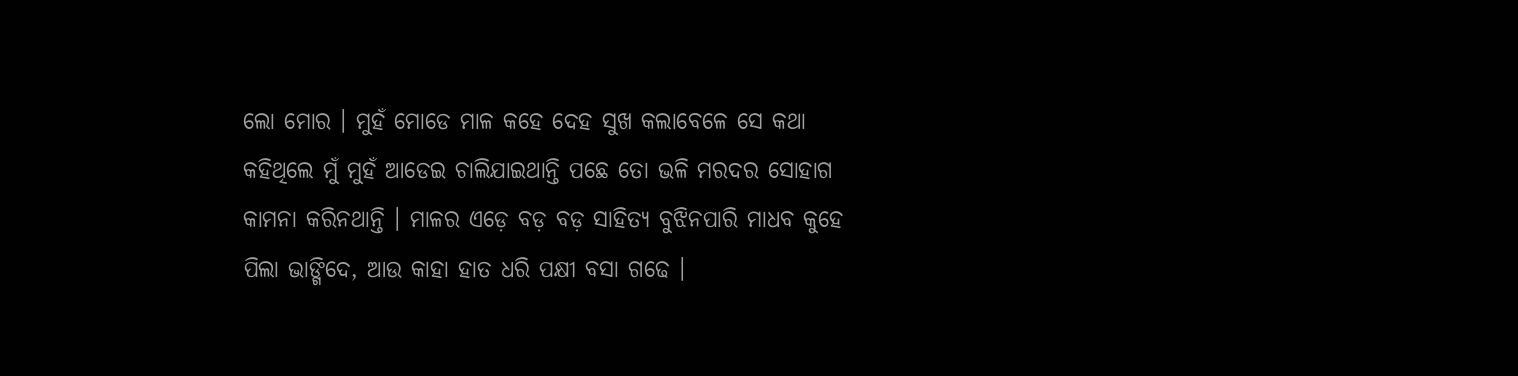ଲୋ ମୋର । ମୁହଁ ମୋଡେ ମାଳ କହେ ଦେହ ସୁଖ କଲାବେଳେ ସେ କଥା କହିଥିଲେ ମୁଁ ମୁହଁ ଆଡେଇ ଚାଲିଯାଇଥାନ୍ତି ପଛେ ତୋ ଭଳି ମରଦର ସୋହାଗ କାମନା କରିନଥାନ୍ତି । ମାଳର ଏଡ଼େ ବଡ଼ ବଡ଼ ସାହିତ୍ୟ ବୁଝିନପାରି ମାଧବ କୁହେ ପିଲା ଭାଙ୍ଗିଦେ, ଆଉ କାହା ହାତ ଧରି ପକ୍ଷୀ ବସା ଗଢେ ।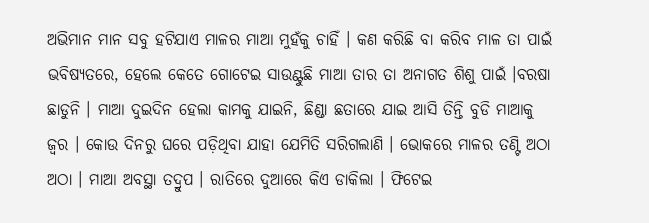ଅଭିମାନ ମାନ ସବୁ ହଟିଯାଏ ମାଳର ମାଆ ମୁହଁକୁ ଚାହିଁ । କଣ କରିଛି ବା କରିବ ମାଳ ତା ପାଇଁ ଭବିଷ୍ୟତରେ, ହେଲେ କେତେ ଗୋଟେଇ ସାଉଣ୍ଟୁଛି ମାଆ ତାର ତା ଅନାଗତ ଶିଶୁ ପାଇଁ ।ବରଷା ଛାଡୁନି । ମାଆ ଦୁଇଦିନ ହେଲା କାମକୁ ଯାଇନି, ଛିଣ୍ଡା ଛତାରେ ଯାଇ ଆସି ତିନ୍ତି ବୁଡି ମାଆକୁ ଜ୍ୱର । କୋଉ ଦିନରୁ ଘରେ ପଡ଼ିଥିବା ଯାହା ଯେମିତି ସରିଗଲାଣି । ଭୋକରେ ମାଳର ତଣ୍ଟି ଅଠା ଅଠା । ମାଆ ଅବସ୍ଥା ତଦ୍ରୁପ । ରାତିରେ ଦୁଆରେ କିଏ ଡାକିଲା । ଫିଟେଇ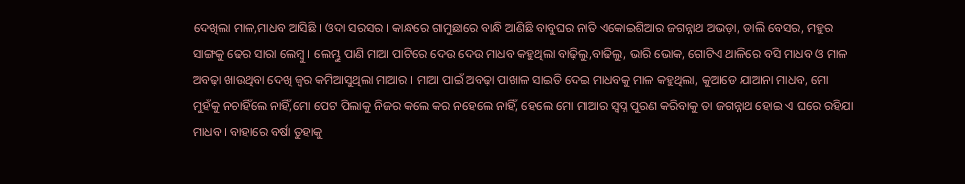ଦେଖିଲା ମାଳ,ମାଧବ ଆସିଛି । ଓଦା ସରସର । କାନ୍ଧରେ ଗାମୁଛାରେ ବାନ୍ଧି ଆଣିଛି ବାବୁଘର ନାତି ଏକୋଇଶିଆର ଜଗନ୍ନାଥ ଅଭଡ଼ା, ଡାଲି ବେସର, ମହୁର ସାଙ୍ଗକୁ ଢେର ସାରା ଲେମ୍ବୁ । ଲେମ୍ଭୁ ପାଣି ମାଆ ପାଟିରେ ଦେଉ ଦେଉ ମାଧବ କହୁଥିଲା ବାଢ଼ିଲୁ,ବାଢିଲୁ, ଭାରି ଭୋକ, ଗୋଟିଏ ଥାଳିରେ ବସି ମାଧବ ଓ ମାଳ ଅବଢ଼ା ଖାଉଥିବା ଦେଖି ଜ୍ୱର କମିଆସୁଥିଲା ମାଆର । ମାଆ ପାଇଁ ଅବଢ଼ା ପାଖାଳ ସାଇତି ଦେଇ ମାଧବକୁ ମାଳ କହୁଥିଲା, କୁଆଡେ ଯାଆନା ମାଧବ, ମୋ ମୁହଁକୁ ନଚାହିଁଲେ ନାହିଁ,ମୋ ପେଟ ପିଲାକୁ ନିଜର କଲେ କର ନହେଲେ ନାହିଁ, ହେଲେ ମୋ ମାଆର ସ୍ବପ୍ନ ପୁରଣ କରିବାକୁ ତା ଜଗନ୍ନାଥ ହୋଇ ଏ ଘରେ ରହିଯା ମାଧବ । ବାହାରେ ବର୍ଷା ତୁହାକୁ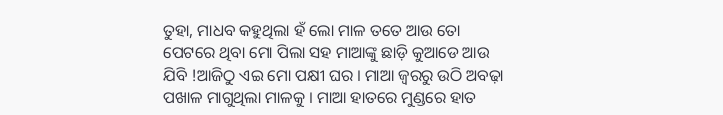ତୁହା, ମାଧବ କହୁଥିଲା ହଁ ଲୋ ମାଳ ତତେ ଆଉ ତୋ ପେଟରେ ଥିବା ମୋ ପିଲା ସହ ମାଆଙ୍କୁ ଛାଡ଼ି କୁଆଡେ ଆଉ ଯିବି !ଆଜିଠୁ ଏଇ ମୋ ପକ୍ଷୀ ଘର । ମାଆ ଜ୍ୱରରୁ ଉଠି ଅବଢ଼ା ପଖାଳ ମାଗୁଥିଲା ମାଳକୁ । ମାଆ ହାତରେ ମୁଣ୍ଡରେ ହାତ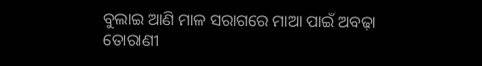ବୁଲାଇ ଆଣି ମାଳ ସରାଗରେ ମାଆ ପାଇଁ ଅବଢ଼ା ତୋରାଣୀ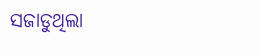ସଜାଡୁଥିଲା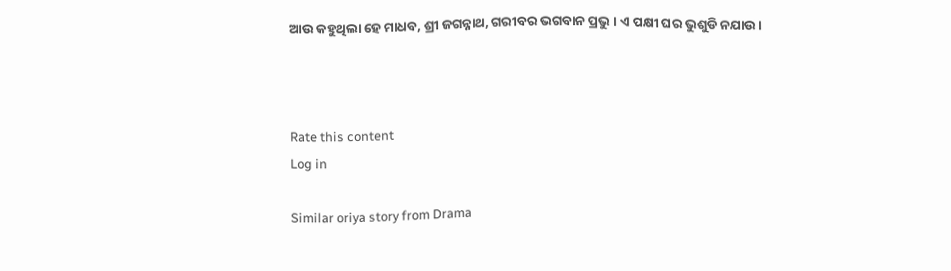ଆଉ କହୁଥିଲା ହେ ମାଧବ, ଶ୍ରୀ ଜଗନ୍ନାଥ, ଗରୀବର ଭଗବାନ ପ୍ରଭୁ । ଏ ପକ୍ଷୀ ଘର ଭୁଶୁଡି ନଯାଉ ।



Rate this content
Log in

Similar oriya story from Drama